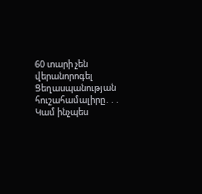60 տարի չեն վերանորոգել Ցեղասպանության հուշահամալիրը․․․ Կամ ինչպես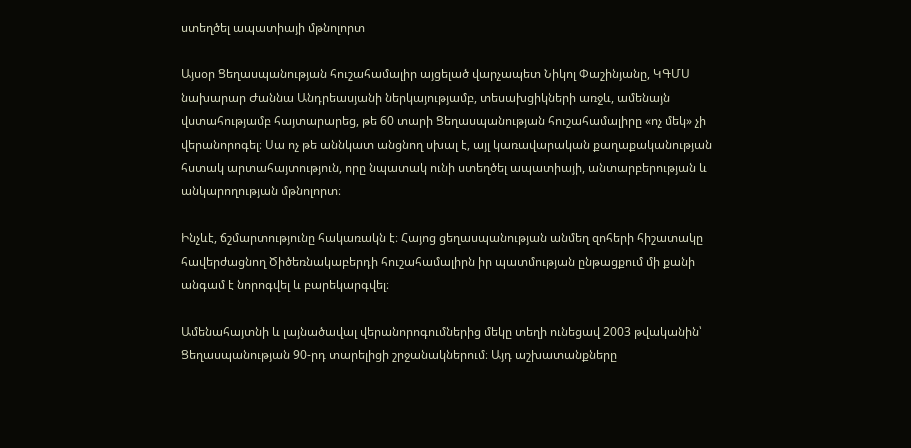ստեղծել ապատիայի մթնոլորտ

Այսօր Ցեղասպանության հուշահամալիր այցելած վարչապետ Նիկոլ Փաշինյանը, ԿԳՄՍ նախարար Ժաննա Անդրեասյանի ներկայությամբ, տեսախցիկների առջև, ամենայն վստահությամբ հայտարարեց, թե 60 տարի Ցեղասպանության հուշահամալիրը «ոչ մեկ» չի վերանորոգել։ Սա ոչ թե աննկատ անցնող սխալ է, այլ կառավարական քաղաքականության հստակ արտահայտություն, որը նպատակ ունի ստեղծել ապատիայի, անտարբերության և անկարողության մթնոլորտ։

Ինչևէ, ճշմարտությունը հակառակն է։ Հայոց ցեղասպանության անմեղ զոհերի հիշատակը հավերժացնող Ծիծեռնակաբերդի հուշահամալիրն իր պատմության ընթացքում մի քանի անգամ է նորոգվել և բարեկարգվել։

Ամենահայտնի և լայնածավալ վերանորոգումներից մեկը տեղի ունեցավ 2003 թվականին՝ Ցեղասպանության 90-րդ տարելիցի շրջանակներում։ Այդ աշխատանքները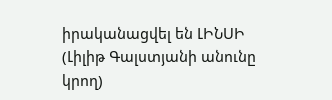իրականացվել են ԼԻՆՍԻ (Լիլիթ Գալստյանի անունը կրող)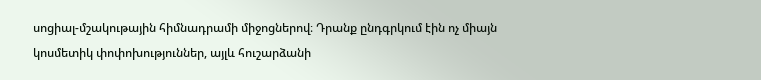սոցիալ-մշակութային հիմնադրամի միջոցներով։ Դրանք ընդգրկում էին ոչ միայն կոսմետիկ փոփոխություններ, այլև հուշարձանի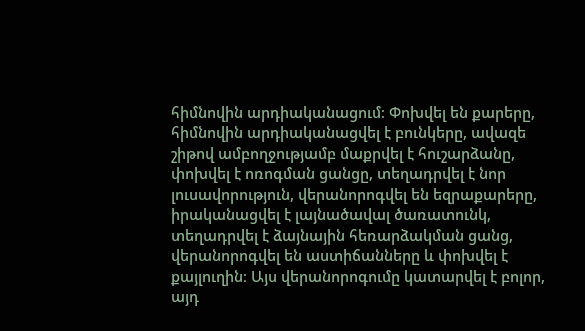հիմնովին արդիականացում։ Փոխվել են քարերը, հիմնովին արդիականացվել է բունկերը, ավազե շիթով ամբողջությամբ մաքրվել է հուշարձանը, փոխվել է ոռոգման ցանցը, տեղադրվել է նոր լուսավորություն, վերանորոգվել են եզրաքարերը, իրականացվել է լայնածավալ ծառատունկ, տեղադրվել է ձայնային հեռարձակման ցանց, վերանորոգվել են աստիճանները և փոխվել է քայլուղին։ Այս վերանորոգումը կատարվել է բոլոր, այդ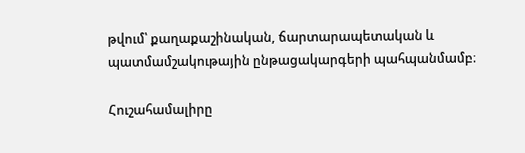թվում՝ քաղաքաշինական, ճարտարապետական և պատմամշակութային ընթացակարգերի պահպանմամբ։

Հուշահամալիրը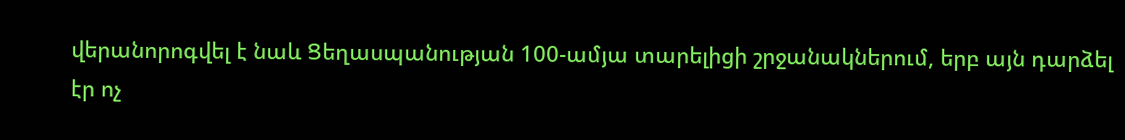վերանորոգվել է նաև Ցեղասպանության 100-ամյա տարելիցի շրջանակներում, երբ այն դարձել էր ոչ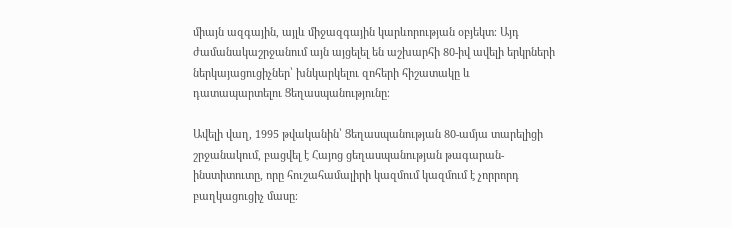միայն ազգային, այլև միջազգային կարևորության օբյեկտ։ Այդ ժամանակաշրջանում այն այցելել են աշխարհի 80-իվ ավելի երկրների ներկայացուցիչներ՝ խնկարկելու զոհերի հիշատակը և դատապարտելու Ցեղասպանությունը։

Ավելի վաղ, 1995 թվականին՝ Ցեղասպանության 80-ամյա տարելիցի շրջանակում, բացվել է Հայոց ցեղասպանության թագարան-ինստիտուտը, որը հուշահամալիրի կազմում կազմում է չորրորդ բաղկացուցիչ մասը։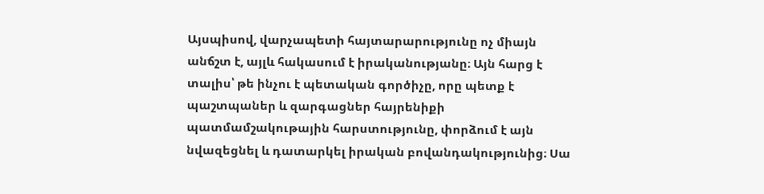Այսպիսով, վարչապետի հայտարարությունը ոչ միայն անճշտ է, այլև հակասում է իրականությանը։ Այն հարց է տալիս՝ թե ինչու է պետական գործիչը, որը պետք է պաշտպաներ և զարգացներ հայրենիքի պատմամշակութային հարստությունը, փորձում է այն նվազեցնել և դատարկել իրական բովանդակությունից։ Սա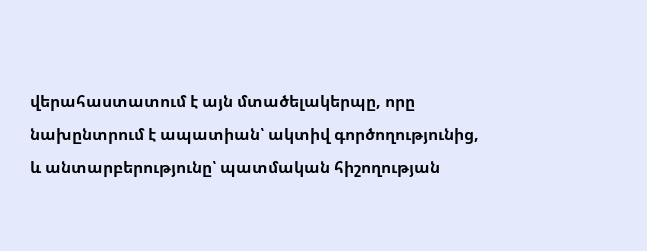վերահաստատում է այն մտածելակերպը, որը նախընտրում է ապատիան՝ ակտիվ գործողությունից, և անտարբերությունը՝ պատմական հիշողության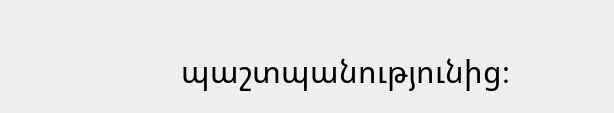պաշտպանությունից։